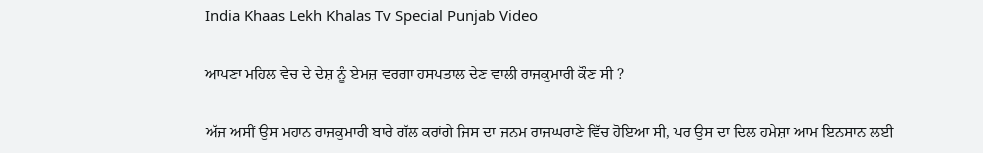India Khaas Lekh Khalas Tv Special Punjab Video

ਆਪਣਾ ਮਹਿਲ ਵੇਚ ਦੇ ਦੇਸ਼ ਨੂੰ ਏਮਜ਼ ਵਰਗਾ ਹਸਪਤਾਲ ਦੇਣ ਵਾਲੀ ਰਾਜਕੁਮਾਰੀ ਕੌਣ ਸੀ ?

ਅੱਜ ਅਸੀਂ ਉਸ ਮਹਾਨ ਰਾਜਕੁਮਾਰੀ ਬਾਰੇ ਗੱਲ ਕਰਾਂਗੇ ਜਿਸ ਦਾ ਜਨਮ ਰਾਜਘਰਾਣੇ ਵਿੱਚ ਹੋਇਆ ਸੀ, ਪਰ ਉਸ ਦਾ ਦਿਲ ਹਮੇਸ਼ਾ ਆਮ ਇਨਸਾਨ ਲਈ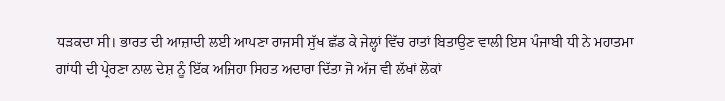ਧੜਕਦਾ ਸੀ। ਭਾਰਤ ਦੀ ਆਜ਼ਾਦੀ ਲਈ ਆਪਣਾ ਰਾਜਸੀ ਸੁੱਖ ਛੱਡ ਕੇ ਜੇਲ੍ਹਾਂ ਵਿੱਚ ਰਾਤਾਂ ਬਿਤਾਉਣ ਵਾਲੀ ਇਸ ਪੰਜਾਬੀ ਧੀ ਨੇ ਮਹਾਤਮਾ ਗਾਂਧੀ ਦੀ ਪ੍ਰੇਰਣਾ ਨਾਲ ਦੇਸ਼ ਨੂੰ ਇੱਕ ਅਜਿਹਾ ਸਿਹਤ ਅਦਾਰਾ ਦਿੱਤਾ ਜੋ ਅੱਜ ਵੀ ਲੱਖਾਂ ਲੋਕਾਂ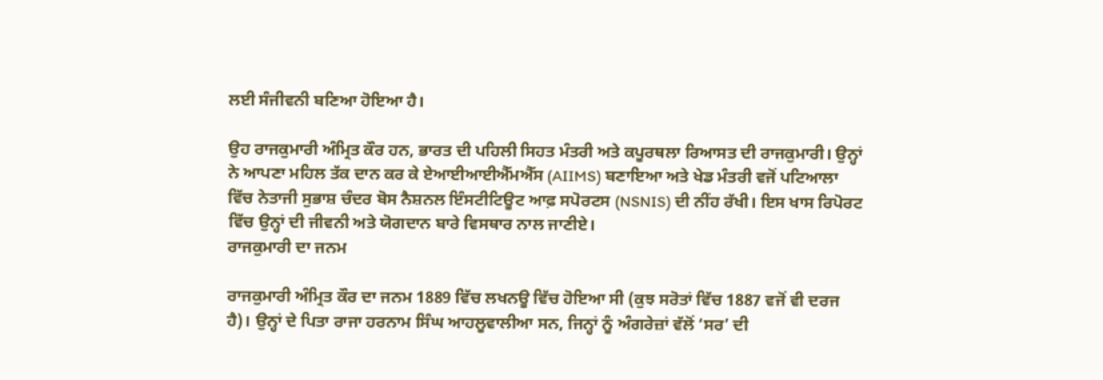ਲਈ ਸੰਜੀਵਨੀ ਬਣਿਆ ਹੋਇਆ ਹੈ।

ਉਹ ਰਾਜਕੁਮਾਰੀ ਅੰਮ੍ਰਿਤ ਕੌਰ ਹਨ, ਭਾਰਤ ਦੀ ਪਹਿਲੀ ਸਿਹਤ ਮੰਤਰੀ ਅਤੇ ਕਪੂਰਥਲਾ ਰਿਆਸਤ ਦੀ ਰਾਜਕੁਮਾਰੀ। ਉਨ੍ਹਾਂ ਨੇ ਆਪਣਾ ਮਹਿਲ ਤੱਕ ਦਾਨ ਕਰ ਕੇ ਏਆਈਆਈਐੱਮਐੱਸ (AIIMS) ਬਣਾਇਆ ਅਤੇ ਖੇਡ ਮੰਤਰੀ ਵਜੋਂ ਪਟਿਆਲਾ ਵਿੱਚ ਨੇਤਾਜੀ ਸੁਭਾਸ਼ ਚੰਦਰ ਬੋਸ ਨੈਸ਼ਨਲ ਇੰਸਟੀਟਿਊਟ ਆਫ਼ ਸਪੋਰਟਸ (NSNIS) ਦੀ ਨੀਂਹ ਰੱਖੀ। ਇਸ ਖਾਸ ਰਿਪੋਰਟ ਵਿੱਚ ਉਨ੍ਹਾਂ ਦੀ ਜੀਵਨੀ ਅਤੇ ਯੋਗਦਾਨ ਬਾਰੇ ਵਿਸਥਾਰ ਨਾਲ ਜਾਣੀਏ।
ਰਾਜਕੁਮਾਰੀ ਦਾ ਜਨਮ

ਰਾਜਕੁਮਾਰੀ ਅੰਮ੍ਰਿਤ ਕੌਰ ਦਾ ਜਨਮ 1889 ਵਿੱਚ ਲਖਨਊ ਵਿੱਚ ਹੋਇਆ ਸੀ (ਕੁਝ ਸਰੋਤਾਂ ਵਿੱਚ 1887 ਵਜੋਂ ਵੀ ਦਰਜ ਹੈ)। ਉਨ੍ਹਾਂ ਦੇ ਪਿਤਾ ਰਾਜਾ ਹਰਨਾਮ ਸਿੰਘ ਆਹਲੂਵਾਲੀਆ ਸਨ, ਜਿਨ੍ਹਾਂ ਨੂੰ ਅੰਗਰੇਜ਼ਾਂ ਵੱਲੋਂ ‘ਸਰ’ ਦੀ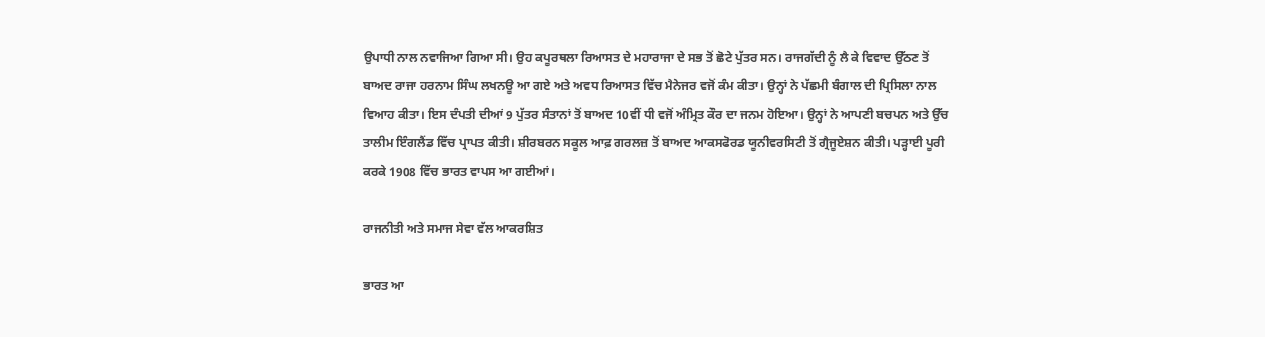ਉਪਾਧੀ ਨਾਲ ਨਵਾਜਿਆ ਗਿਆ ਸੀ। ਉਹ ਕਪੂਰਥਲਾ ਰਿਆਸਤ ਦੇ ਮਹਾਰਾਜਾ ਦੇ ਸਭ ਤੋਂ ਛੋਟੇ ਪੁੱਤਰ ਸਨ। ਰਾਜਗੱਦੀ ਨੂੰ ਲੈ ਕੇ ਵਿਵਾਦ ਉੱਠਣ ਤੋਂ ਬਾਅਦ ਰਾਜਾ ਹਰਨਾਮ ਸਿੰਘ ਲਖਨਊ ਆ ਗਏ ਅਤੇ ਅਵਧ ਰਿਆਸਤ ਵਿੱਚ ਮੈਨੇਜਰ ਵਜੋਂ ਕੰਮ ਕੀਤਾ। ਉਨ੍ਹਾਂ ਨੇ ਪੱਛਮੀ ਬੰਗਾਲ ਦੀ ਪ੍ਰਿਸਿਲਾ ਨਾਲ ਵਿਆਹ ਕੀਤਾ। ਇਸ ਦੰਪਤੀ ਦੀਆਂ 9 ਪੁੱਤਰ ਸੰਤਾਨਾਂ ਤੋਂ ਬਾਅਦ 10ਵੀਂ ਧੀ ਵਜੋਂ ਅੰਮ੍ਰਿਤ ਕੌਰ ਦਾ ਜਨਮ ਹੋਇਆ। ਉਨ੍ਹਾਂ ਨੇ ਆਪਣੀ ਬਚਪਨ ਅਤੇ ਉੱਚ ਤਾਲੀਮ ਇੰਗਲੈਂਡ ਵਿੱਚ ਪ੍ਰਾਪਤ ਕੀਤੀ। ਸ਼ੀਰਬਰਨ ਸਕੂਲ ਆਫ਼ ਗਰਲਜ਼ ਤੋਂ ਬਾਅਦ ਆਕਸਫੋਰਡ ਯੂਨੀਵਰਸਿਟੀ ਤੋਂ ਗ੍ਰੈਜੂਏਸ਼ਨ ਕੀਤੀ। ਪੜ੍ਹਾਈ ਪੂਰੀ ਕਰਕੇ 1908 ਵਿੱਚ ਭਾਰਤ ਵਾਪਸ ਆ ਗਈਆਂ।

ਰਾਜਨੀਤੀ ਅਤੇ ਸਮਾਜ ਸੇਵਾ ਵੱਲ ਆਕਰਸ਼ਿਤ

ਭਾਰਤ ਆ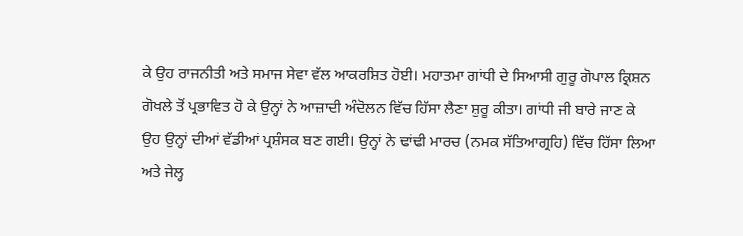ਕੇ ਉਹ ਰਾਜਨੀਤੀ ਅਤੇ ਸਮਾਜ ਸੇਵਾ ਵੱਲ ਆਕਰਸ਼ਿਤ ਹੋਈ। ਮਹਾਤਮਾ ਗਾਂਧੀ ਦੇ ਸਿਆਸੀ ਗੁਰੂ ਗੋਪਾਲ ਕ੍ਰਿਸ਼ਨ ਗੋਖਲੇ ਤੋਂ ਪ੍ਰਭਾਵਿਤ ਹੋ ਕੇ ਉਨ੍ਹਾਂ ਨੇ ਆਜ਼ਾਦੀ ਅੰਦੋਲਨ ਵਿੱਚ ਹਿੱਸਾ ਲੈਣਾ ਸ਼ੁਰੂ ਕੀਤਾ। ਗਾਂਧੀ ਜੀ ਬਾਰੇ ਜਾਣ ਕੇ ਉਹ ਉਨ੍ਹਾਂ ਦੀਆਂ ਵੱਡੀਆਂ ਪ੍ਰਸ਼ੰਸਕ ਬਣ ਗਈ। ਉਨ੍ਹਾਂ ਨੇ ਢਾਂਢੀ ਮਾਰਚ (ਨਮਕ ਸੱਤਿਆਗ੍ਰਹਿ) ਵਿੱਚ ਹਿੱਸਾ ਲਿਆ ਅਤੇ ਜੇਲ੍ਹ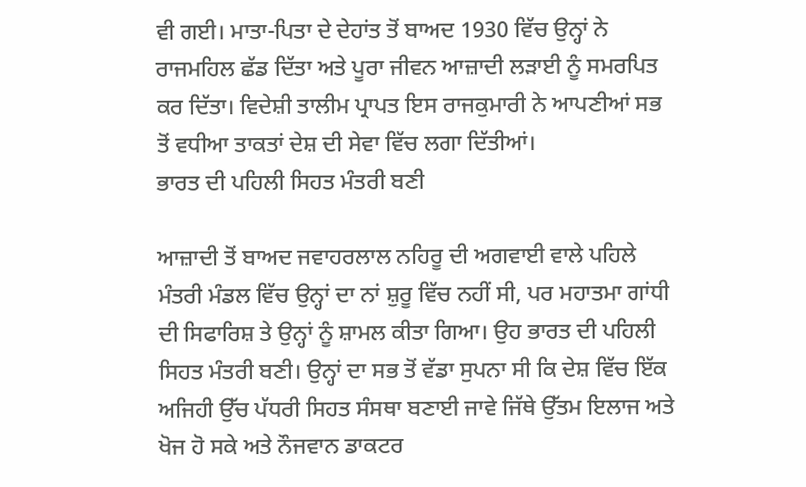ਵੀ ਗਈ। ਮਾਤਾ-ਪਿਤਾ ਦੇ ਦੇਹਾਂਤ ਤੋਂ ਬਾਅਦ 1930 ਵਿੱਚ ਉਨ੍ਹਾਂ ਨੇ ਰਾਜਮਹਿਲ ਛੱਡ ਦਿੱਤਾ ਅਤੇ ਪੂਰਾ ਜੀਵਨ ਆਜ਼ਾਦੀ ਲੜਾਈ ਨੂੰ ਸਮਰਪਿਤ ਕਰ ਦਿੱਤਾ। ਵਿਦੇਸ਼ੀ ਤਾਲੀਮ ਪ੍ਰਾਪਤ ਇਸ ਰਾਜਕੁਮਾਰੀ ਨੇ ਆਪਣੀਆਂ ਸਭ ਤੋਂ ਵਧੀਆ ਤਾਕਤਾਂ ਦੇਸ਼ ਦੀ ਸੇਵਾ ਵਿੱਚ ਲਗਾ ਦਿੱਤੀਆਂ।
ਭਾਰਤ ਦੀ ਪਹਿਲੀ ਸਿਹਤ ਮੰਤਰੀ ਬਣੀ

ਆਜ਼ਾਦੀ ਤੋਂ ਬਾਅਦ ਜਵਾਹਰਲਾਲ ਨਹਿਰੂ ਦੀ ਅਗਵਾਈ ਵਾਲੇ ਪਹਿਲੇ ਮੰਤਰੀ ਮੰਡਲ ਵਿੱਚ ਉਨ੍ਹਾਂ ਦਾ ਨਾਂ ਸ਼ੁਰੂ ਵਿੱਚ ਨਹੀਂ ਸੀ, ਪਰ ਮਹਾਤਮਾ ਗਾਂਧੀ ਦੀ ਸਿਫਾਰਿਸ਼ ਤੇ ਉਨ੍ਹਾਂ ਨੂੰ ਸ਼ਾਮਲ ਕੀਤਾ ਗਿਆ। ਉਹ ਭਾਰਤ ਦੀ ਪਹਿਲੀ ਸਿਹਤ ਮੰਤਰੀ ਬਣੀ। ਉਨ੍ਹਾਂ ਦਾ ਸਭ ਤੋਂ ਵੱਡਾ ਸੁਪਨਾ ਸੀ ਕਿ ਦੇਸ਼ ਵਿੱਚ ਇੱਕ ਅਜਿਹੀ ਉੱਚ ਪੱਧਰੀ ਸਿਹਤ ਸੰਸਥਾ ਬਣਾਈ ਜਾਵੇ ਜਿੱਥੇ ਉੱਤਮ ਇਲਾਜ ਅਤੇ ਖੋਜ ਹੋ ਸਕੇ ਅਤੇ ਨੌਜਵਾਨ ਡਾਕਟਰ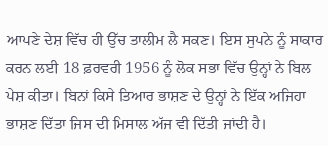ਆਪਣੇ ਦੇਸ਼ ਵਿੱਚ ਹੀ ਉੱਚ ਤਾਲੀਮ ਲੈ ਸਕਣ। ਇਸ ਸੁਪਨੇ ਨੂੰ ਸਾਕਾਰ ਕਰਨ ਲਈ 18 ਫ਼ਰਵਰੀ 1956 ਨੂੰ ਲੋਕ ਸਭਾ ਵਿੱਚ ਉਨ੍ਹਾਂ ਨੇ ਬਿਲ ਪੇਸ਼ ਕੀਤਾ। ਬਿਨਾਂ ਕਿਸੇ ਤਿਆਰ ਭਾਸ਼ਣ ਦੇ ਉਨ੍ਹਾਂ ਨੇ ਇੱਕ ਅਜਿਹਾ ਭਾਸ਼ਣ ਦਿੱਤਾ ਜਿਸ ਦੀ ਮਿਸਾਲ ਅੱਜ ਵੀ ਦਿੱਤੀ ਜਾਂਦੀ ਹੈ।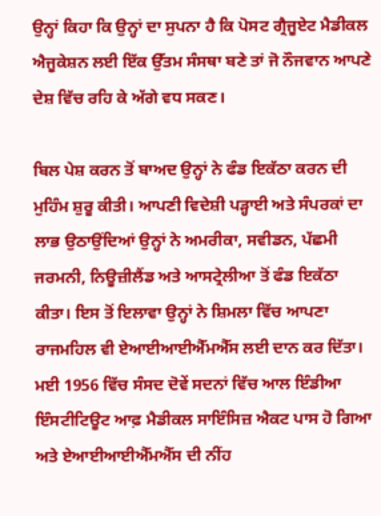ਉਨ੍ਹਾਂ ਕਿਹਾ ਕਿ ਉਨ੍ਹਾਂ ਦਾ ਸੁਪਨਾ ਹੈ ਕਿ ਪੋਸਟ ਗ੍ਰੈਜੂਏਟ ਮੈਡੀਕਲ ਐਜੂਕੇਸ਼ਨ ਲਈ ਇੱਕ ਉੱਤਮ ਸੰਸਥਾ ਬਣੇ ਤਾਂ ਜੋ ਨੌਜਵਾਨ ਆਪਣੇ ਦੇਸ਼ ਵਿੱਚ ਰਹਿ ਕੇ ਅੱਗੇ ਵਧ ਸਕਣ।

ਬਿਲ ਪੇਸ਼ ਕਰਨ ਤੋਂ ਬਾਅਦ ਉਨ੍ਹਾਂ ਨੇ ਫੰਡ ਇਕੱਠਾ ਕਰਨ ਦੀ ਮੁਹਿੰਮ ਸ਼ੁਰੂ ਕੀਤੀ। ਆਪਣੀ ਵਿਦੇਸ਼ੀ ਪੜ੍ਹਾਈ ਅਤੇ ਸੰਪਰਕਾਂ ਦਾ ਲਾਭ ਉਠਾਉਂਦਿਆਂ ਉਨ੍ਹਾਂ ਨੇ ਅਮਰੀਕਾ, ਸਵੀਡਨ, ਪੱਛਮੀ ਜਰਮਨੀ, ਨਿਊਜ਼ੀਲੈਂਡ ਅਤੇ ਆਸਟ੍ਰੇਲੀਆ ਤੋਂ ਫੰਡ ਇਕੱਠਾ ਕੀਤਾ। ਇਸ ਤੋਂ ਇਲਾਵਾ ਉਨ੍ਹਾਂ ਨੇ ਸ਼ਿਮਲਾ ਵਿੱਚ ਆਪਣਾ ਰਾਜਮਹਿਲ ਵੀ ਏਆਈਆਈਐੱਮਐੱਸ ਲਈ ਦਾਨ ਕਰ ਦਿੱਤਾ। ਮਈ 1956 ਵਿੱਚ ਸੰਸਦ ਦੋਵੇਂ ਸਦਨਾਂ ਵਿੱਚ ਆਲ ਇੰਡੀਆ ਇੰਸਟੀਟਿਊਟ ਆਫ਼ ਮੈਡੀਕਲ ਸਾਇੰਸਿਜ਼ ਐਕਟ ਪਾਸ ਹੋ ਗਿਆ ਅਤੇ ਏਆਈਆਈਐੱਮਐੱਸ ਦੀ ਨੀਂਹ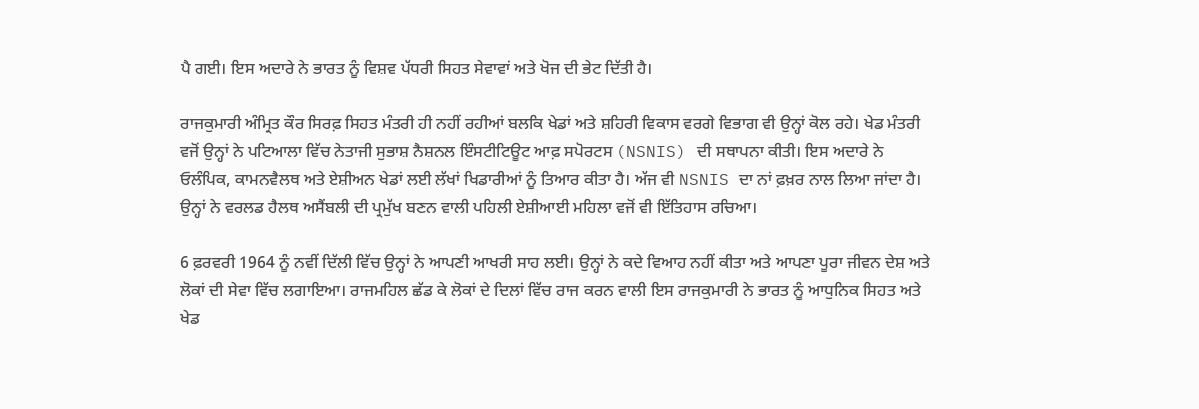ਪੈ ਗਈ। ਇਸ ਅਦਾਰੇ ਨੇ ਭਾਰਤ ਨੂੰ ਵਿਸ਼ਵ ਪੱਧਰੀ ਸਿਹਤ ਸੇਵਾਵਾਂ ਅਤੇ ਖੋਜ ਦੀ ਭੇਟ ਦਿੱਤੀ ਹੈ।

ਰਾਜਕੁਮਾਰੀ ਅੰਮ੍ਰਿਤ ਕੌਰ ਸਿਰਫ਼ ਸਿਹਤ ਮੰਤਰੀ ਹੀ ਨਹੀਂ ਰਹੀਆਂ ਬਲਕਿ ਖੇਡਾਂ ਅਤੇ ਸ਼ਹਿਰੀ ਵਿਕਾਸ ਵਰਗੇ ਵਿਭਾਗ ਵੀ ਉਨ੍ਹਾਂ ਕੋਲ ਰਹੇ। ਖੇਡ ਮੰਤਰੀ ਵਜੋਂ ਉਨ੍ਹਾਂ ਨੇ ਪਟਿਆਲਾ ਵਿੱਚ ਨੇਤਾਜੀ ਸੁਭਾਸ਼ ਨੈਸ਼ਨਲ ਇੰਸਟੀਟਿਊਟ ਆਫ਼ ਸਪੋਰਟਸ (NSNIS) ਦੀ ਸਥਾਪਨਾ ਕੀਤੀ। ਇਸ ਅਦਾਰੇ ਨੇ ਓਲੰਪਿਕ, ਕਾਮਨਵੈਲਥ ਅਤੇ ਏਸ਼ੀਅਨ ਖੇਡਾਂ ਲਈ ਲੱਖਾਂ ਖਿਡਾਰੀਆਂ ਨੂੰ ਤਿਆਰ ਕੀਤਾ ਹੈ। ਅੱਜ ਵੀ NSNIS ਦਾ ਨਾਂ ਫ਼ਖ਼ਰ ਨਾਲ ਲਿਆ ਜਾਂਦਾ ਹੈ। ਉਨ੍ਹਾਂ ਨੇ ਵਰਲਡ ਹੈਲਥ ਅਸੈਂਬਲੀ ਦੀ ਪ੍ਰਮੁੱਖ ਬਣਨ ਵਾਲੀ ਪਹਿਲੀ ਏਸ਼ੀਆਈ ਮਹਿਲਾ ਵਜੋਂ ਵੀ ਇੱਤਿਹਾਸ ਰਚਿਆ।

6 ਫ਼ਰਵਰੀ 1964 ਨੂੰ ਨਵੀਂ ਦਿੱਲੀ ਵਿੱਚ ਉਨ੍ਹਾਂ ਨੇ ਆਪਣੀ ਆਖਰੀ ਸਾਹ ਲਈ। ਉਨ੍ਹਾਂ ਨੇ ਕਦੇ ਵਿਆਹ ਨਹੀਂ ਕੀਤਾ ਅਤੇ ਆਪਣਾ ਪੂਰਾ ਜੀਵਨ ਦੇਸ਼ ਅਤੇ ਲੋਕਾਂ ਦੀ ਸੇਵਾ ਵਿੱਚ ਲਗਾਇਆ। ਰਾਜਮਹਿਲ ਛੱਡ ਕੇ ਲੋਕਾਂ ਦੇ ਦਿਲਾਂ ਵਿੱਚ ਰਾਜ ਕਰਨ ਵਾਲੀ ਇਸ ਰਾਜਕੁਮਾਰੀ ਨੇ ਭਾਰਤ ਨੂੰ ਆਧੁਨਿਕ ਸਿਹਤ ਅਤੇ ਖੇਡ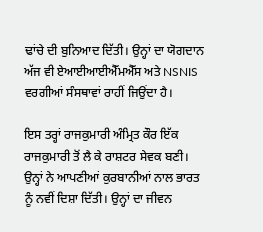ਢਾਂਚੇ ਦੀ ਬੁਨਿਆਦ ਦਿੱਤੀ। ਉਨ੍ਹਾਂ ਦਾ ਯੋਗਦਾਨ ਅੱਜ ਵੀ ਏਆਈਆਈਐੱਮਐੱਸ ਅਤੇ NSNIS ਵਰਗੀਆਂ ਸੰਸਥਾਵਾਂ ਰਾਹੀਂ ਜਿਉਂਦਾ ਹੈ।

ਇਸ ਤਰ੍ਹਾਂ ਰਾਜਕੁਮਾਰੀ ਅੰਮ੍ਰਿਤ ਕੌਰ ਇੱਕ ਰਾਜਕੁਮਾਰੀ ਤੋਂ ਲੈ ਕੇ ਰਾਸ਼ਟਰ ਸੇਵਕ ਬਣੀ। ਉਨ੍ਹਾਂ ਨੇ ਆਪਣੀਆਂ ਕੁਰਬਾਨੀਆਂ ਨਾਲ ਭਾਰਤ ਨੂੰ ਨਵੀਂ ਦਿਸ਼ਾ ਦਿੱਤੀ। ਉਨ੍ਹਾਂ ਦਾ ਜੀਵਨ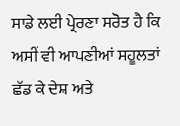ਸਾਡੇ ਲਈ ਪ੍ਰੇਰਣਾ ਸਰੋਤ ਹੈ ਕਿ ਅਸੀਂ ਵੀ ਆਪਣੀਆਂ ਸਹੂਲਤਾਂ ਛੱਡ ਕੇ ਦੇਸ਼ ਅਤੇ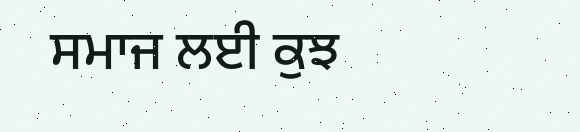ਸਮਾਜ ਲਈ ਕੁਝ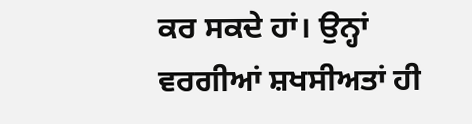ਕਰ ਸਕਦੇ ਹਾਂ। ਉਨ੍ਹਾਂ ਵਰਗੀਆਂ ਸ਼ਖਸੀਅਤਾਂ ਹੀ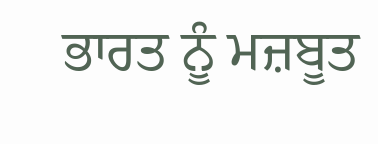ਭਾਰਤ ਨੂੰ ਮਜ਼ਬੂਤ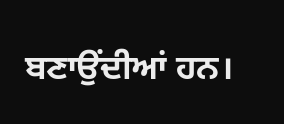ਬਣਾਉਂਦੀਆਂ ਹਨ।